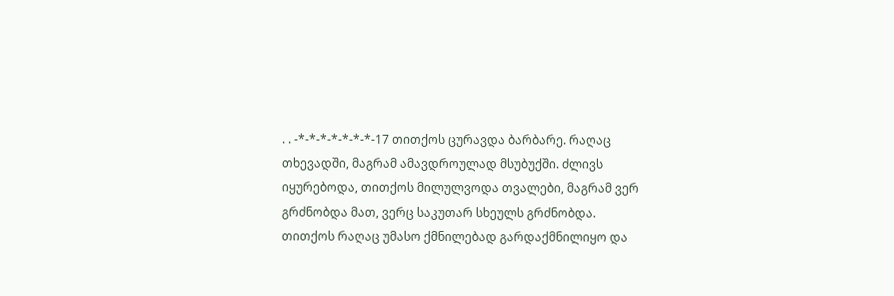. . -*-*-*-*-*-*-*-17 თითქოს ცურავდა ბარბარე. რაღაც თხევადში, მაგრამ ამავდროულად მსუბუქში. ძლივს იყურებოდა, თითქოს მილულვოდა თვალები, მაგრამ ვერ გრძნობდა მათ, ვერც საკუთარ სხეულს გრძნობდა. თითქოს რაღაც უმასო ქმნილებად გარდაქმნილიყო და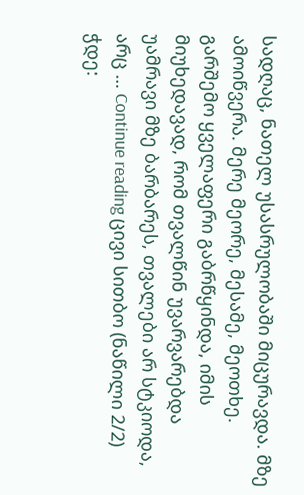სადღაც, ნათელ უსასრულობაში მიცურავდა. მზე ამოიწვერა. მერე მეორე, მესამე, მეოთხე. გარშემო ყველაფერი გაბრწყინდა, იმის მიუხედავად, რომ თვალწინ უვარვარებდა უამრავი მზე ბარბარეს, თვალები არ სტკიოდა, არც … Continue reading ცივი სითბო (ნაწილი 2/2)
ჭდე: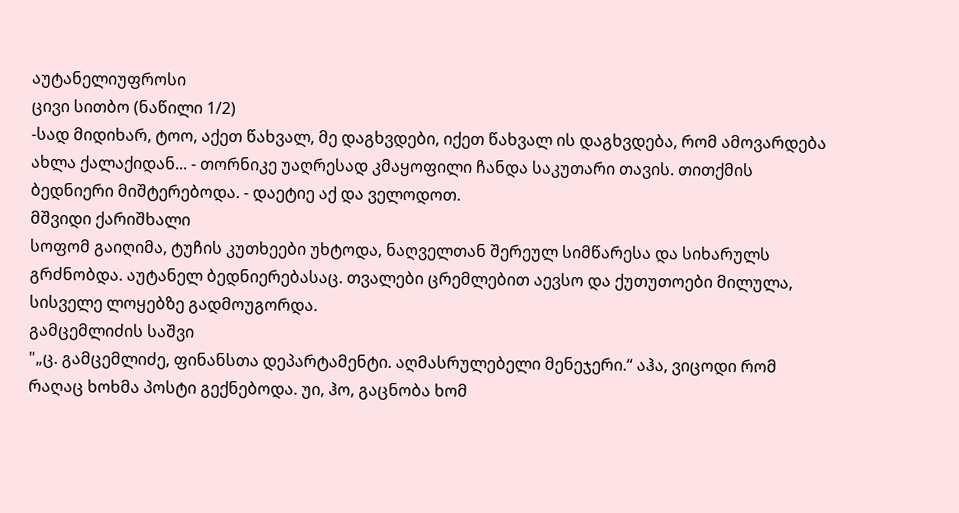აუტანელიუფროსი
ცივი სითბო (ნაწილი 1/2)
-სად მიდიხარ, ტოო, აქეთ წახვალ, მე დაგხვდები, იქეთ წახვალ ის დაგხვდება, რომ ამოვარდება ახლა ქალაქიდან... - თორნიკე უაღრესად კმაყოფილი ჩანდა საკუთარი თავის. თითქმის ბედნიერი მიშტერებოდა. - დაეტიე აქ და ველოდოთ.
მშვიდი ქარიშხალი
სოფომ გაიღიმა, ტუჩის კუთხეები უხტოდა, ნაღველთან შერეულ სიმწარესა და სიხარულს გრძნობდა. აუტანელ ბედნიერებასაც. თვალები ცრემლებით აევსო და ქუთუთოები მილულა, სისველე ლოყებზე გადმოუგორდა.
გამცემლიძის საშვი
"„ც. გამცემლიძე, ფინანსთა დეპარტამენტი. აღმასრულებელი მენეჯერი.“ აჰა, ვიცოდი რომ რაღაც ხოხმა პოსტი გექნებოდა. უი, ჰო, გაცნობა ხომ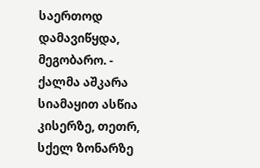საერთოდ დამავიწყდა, მეგობარო. - ქალმა აშკარა სიამაყით ასწია კისერზე, თეთრ, სქელ ზონარზე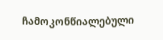ჩამოკონწიალებული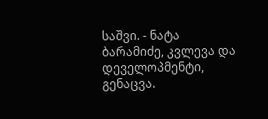საშვი. - ნატა ბარამიძე, კვლევა და დეველოპმენტი, გენაცვა.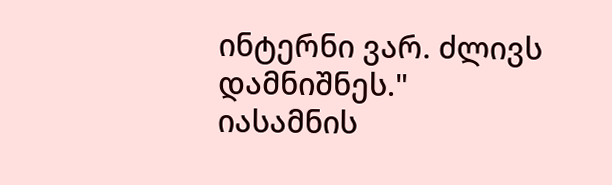ინტერნი ვარ. ძლივს დამნიშნეს."
იასამნის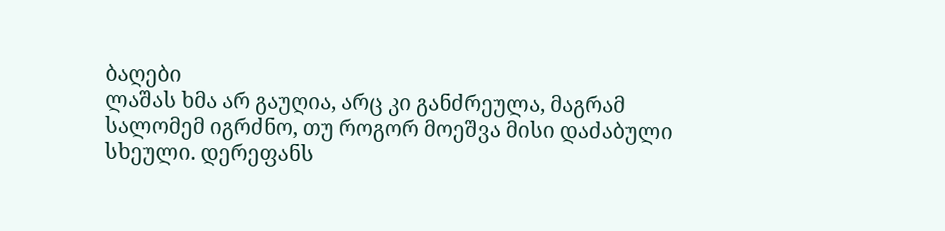ბაღები
ლაშას ხმა არ გაუღია, არც კი განძრეულა, მაგრამ სალომემ იგრძნო, თუ როგორ მოეშვა მისი დაძაბული სხეული. დერეფანს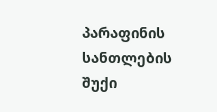პარაფინის სანთლების შუქი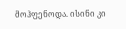მოჰფენოდა. ისინი კი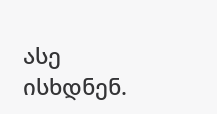ასე ისხდნენ.